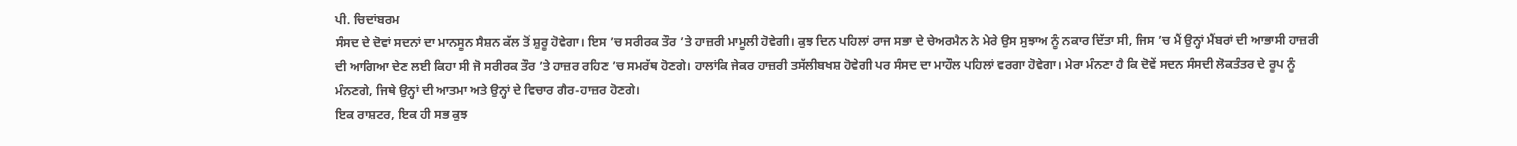ਪੀ. ਚਿਦਾਂਬਰਮ
ਸੰਸਦ ਦੇ ਦੋਵਾਂ ਸਦਨਾਂ ਦਾ ਮਾਨਸੂਨ ਸੈਸ਼ਨ ਕੱਲ ਤੋਂ ਸ਼ੁਰੂ ਹੋਵੇਗਾ। ਇਸ ’ਚ ਸਰੀਰਕ ਤੌਰ ’ਤੇ ਹਾਜ਼ਰੀ ਮਾਮੂਲੀ ਹੋਵੇਗੀ। ਕੁਝ ਦਿਨ ਪਹਿਲਾਂ ਰਾਜ ਸਭਾ ਦੇ ਚੇਅਰਮੈਨ ਨੇ ਮੇਰੇ ਉਸ ਸੁਝਾਅ ਨੂੰ ਨਕਾਰ ਦਿੱਤਾ ਸੀ, ਜਿਸ ’ਚ ਮੈਂ ਉਨ੍ਹਾਂ ਮੈਂਬਰਾਂ ਦੀ ਆਭਾਸੀ ਹਾਜ਼ਰੀ ਦੀ ਆਗਿਆ ਦੇਣ ਲਈ ਕਿਹਾ ਸੀ ਜੋ ਸਰੀਰਕ ਤੌਰ ’ਤੇ ਹਾਜ਼ਰ ਰਹਿਣ ’ਚ ਸਮਰੱਥ ਹੋਣਗੇ। ਹਾਲਾਂਕਿ ਜੇਕਰ ਹਾਜ਼ਰੀ ਤਸੱਲੀਬਖਸ਼ ਹੋਵੇਗੀ ਪਰ ਸੰਸਦ ਦਾ ਮਾਹੌਲ ਪਹਿਲਾਂ ਵਰਗਾ ਹੋਵੇਗਾ। ਮੇਰਾ ਮੰਨਣਾ ਹੈ ਕਿ ਦੋਵੇਂ ਸਦਨ ਸੰਸਦੀ ਲੋਕਤੰਤਰ ਦੇ ਰੂਪ ਨੂੰ ਮੰਨਣਗੇ, ਜਿਥੇ ਉਨ੍ਹਾਂ ਦੀ ਆਤਮਾ ਅਤੇ ਉਨ੍ਹਾਂ ਦੇ ਵਿਚਾਰ ਗੈਰ-ਹਾਜ਼ਰ ਹੋਣਗੇ।
ਇਕ ਰਾਸ਼ਟਰ, ਇਕ ਹੀ ਸਭ ਕੁਝ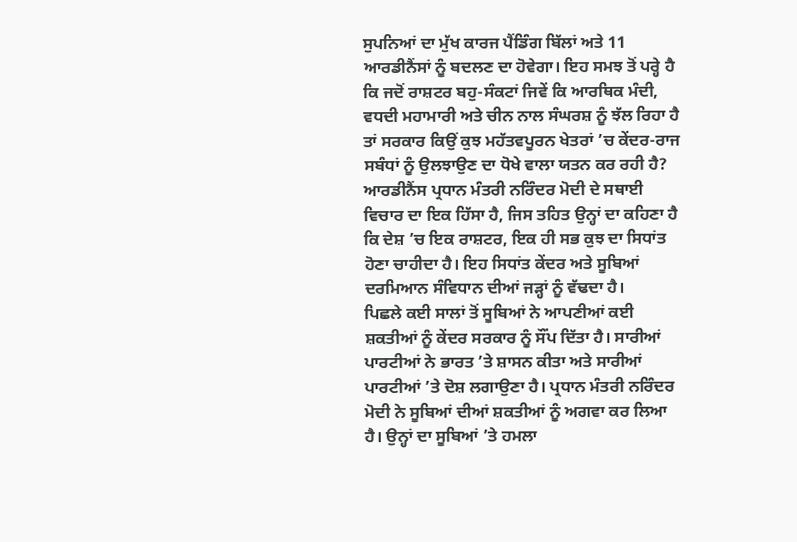ਸੁਪਨਿਆਂ ਦਾ ਮੁੱਖ ਕਾਰਜ ਪੈਂਡਿੰਗ ਬਿੱਲਾਂ ਅਤੇ 11 ਆਰਡੀਨੈਂਸਾਂ ਨੂੰ ਬਦਲਣ ਦਾ ਹੋਵੇਗਾ। ਇਹ ਸਮਝ ਤੋਂ ਪਰ੍ਹੇ ਹੈ ਕਿ ਜਦੋਂ ਰਾਸ਼ਟਰ ਬਹੁ-ਸੰਕਟਾਂ ਜਿਵੇਂ ਕਿ ਆਰਥਿਕ ਮੰਦੀ, ਵਧਦੀ ਮਹਾਮਾਰੀ ਅਤੇ ਚੀਨ ਨਾਲ ਸੰਘਰਸ਼ ਨੂੰ ਝੱਲ ਰਿਹਾ ਹੈ ਤਾਂ ਸਰਕਾਰ ਕਿਉਂ ਕੁਝ ਮਹੱਤਵਪੂਰਨ ਖੇਤਰਾਂ ’ਚ ਕੇਂਦਰ-ਰਾਜ ਸਬੰਧਾਂ ਨੂੰ ਉਲਝਾਉਣ ਦਾ ਧੋਖੇ ਵਾਲਾ ਯਤਨ ਕਰ ਰਹੀ ਹੈ?
ਆਰਡੀਨੈਂਸ ਪ੍ਰਧਾਨ ਮੰਤਰੀ ਨਰਿੰਦਰ ਮੋਦੀ ਦੇ ਸਥਾਈ ਵਿਚਾਰ ਦਾ ਇਕ ਹਿੱਸਾ ਹੈ, ਜਿਸ ਤਹਿਤ ਉਨ੍ਹਾਂ ਦਾ ਕਹਿਣਾ ਹੈ ਕਿ ਦੇਸ਼ ’ਚ ਇਕ ਰਾਸ਼ਟਰ, ਇਕ ਹੀ ਸਭ ਕੁਝ ਦਾ ਸਿਧਾਂਤ ਹੋਣਾ ਚਾਹੀਦਾ ਹੈ। ਇਹ ਸਿਧਾਂਤ ਕੇਂਦਰ ਅਤੇ ਸੂਬਿਆਂ ਦਰਮਿਆਨ ਸੰਵਿਧਾਨ ਦੀਆਂ ਜੜ੍ਹਾਂ ਨੂੰ ਵੱਢਦਾ ਹੈ।
ਪਿਛਲੇ ਕਈ ਸਾਲਾਂ ਤੋਂ ਸੂਬਿਆਂ ਨੇ ਆਪਣੀਆਂ ਕਈ ਸ਼ਕਤੀਆਂ ਨੂੰ ਕੇਂਦਰ ਸਰਕਾਰ ਨੂੰ ਸੌਂਪ ਦਿੱਤਾ ਹੈ। ਸਾਰੀਆਂ ਪਾਰਟੀਆਂ ਨੇ ਭਾਰਤ ’ਤੇ ਸ਼ਾਸਨ ਕੀਤਾ ਅਤੇ ਸਾਰੀਆਂ ਪਾਰਟੀਆਂ ’ਤੇ ਦੋਸ਼ ਲਗਾਉਣਾ ਹੈ। ਪ੍ਰਧਾਨ ਮੰਤਰੀ ਨਰਿੰਦਰ ਮੋਦੀ ਨੇ ਸੂਬਿਆਂ ਦੀਆਂ ਸ਼ਕਤੀਆਂ ਨੂੰ ਅਗਵਾ ਕਰ ਲਿਆ ਹੈ। ਉਨ੍ਹਾਂ ਦਾ ਸੂਬਿਆਂ ’ਤੇ ਹਮਲਾ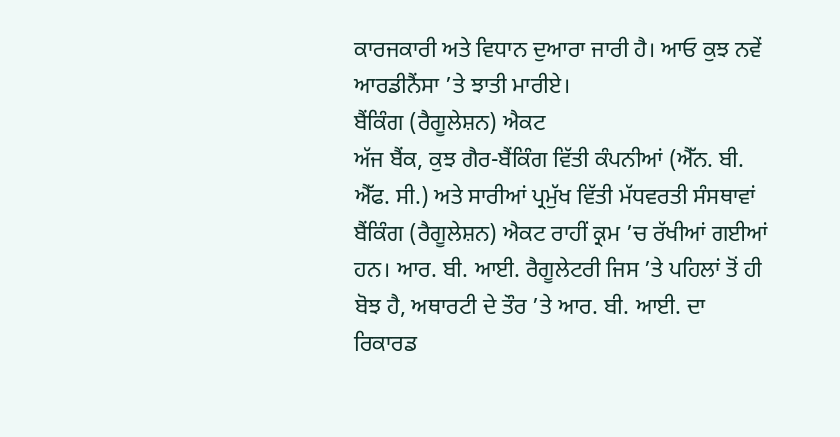ਕਾਰਜਕਾਰੀ ਅਤੇ ਵਿਧਾਨ ਦੁਆਰਾ ਜਾਰੀ ਹੈ। ਆਓ ਕੁਝ ਨਵੇਂ ਆਰਡੀਨੈਂਸਾ ’ਤੇ ਝਾਤੀ ਮਾਰੀਏ।
ਬੈਂਕਿੰਗ (ਰੈਗੂਲੇਸ਼ਨ) ਐਕਟ
ਅੱਜ ਬੈਂਕ, ਕੁਝ ਗੈਰ-ਬੈਂਕਿੰਗ ਵਿੱਤੀ ਕੰਪਨੀਆਂ (ਐੱਨ. ਬੀ. ਐੱਫ. ਸੀ.) ਅਤੇ ਸਾਰੀਆਂ ਪ੍ਰਮੁੱਖ ਵਿੱਤੀ ਮੱਧਵਰਤੀ ਸੰਸਥਾਵਾਂ ਬੈਂਕਿੰਗ (ਰੈਗੂਲੇਸ਼ਨ) ਐਕਟ ਰਾਹੀਂ ਕ੍ਰਮ ’ਚ ਰੱਖੀਆਂ ਗਈਆਂ ਹਨ। ਆਰ. ਬੀ. ਆਈ. ਰੈਗੂਲੇਟਰੀ ਜਿਸ ’ਤੇ ਪਹਿਲਾਂ ਤੋਂ ਹੀ ਬੋਝ ਹੈ, ਅਥਾਰਟੀ ਦੇ ਤੌਰ ’ਤੇ ਆਰ. ਬੀ. ਆਈ. ਦਾ ਰਿਕਾਰਡ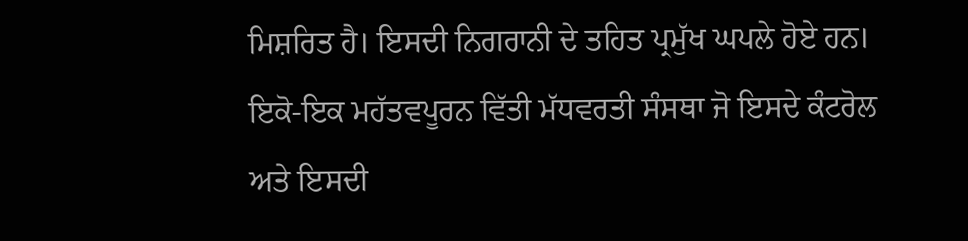ਮਿਸ਼ਰਿਤ ਹੈ। ਇਸਦੀ ਨਿਗਰਾਨੀ ਦੇ ਤਹਿਤ ਪ੍ਰਮੁੱਖ ਘਪਲੇ ਹੋਏ ਹਨ। ਇਕੋ-ਇਕ ਮਹੱਤਵਪੂਰਨ ਵਿੱਤੀ ਮੱਧਵਰਤੀ ਸੰਸਥਾ ਜੋ ਇਸਦੇ ਕੰਟਰੋਲ ਅਤੇ ਇਸਦੀ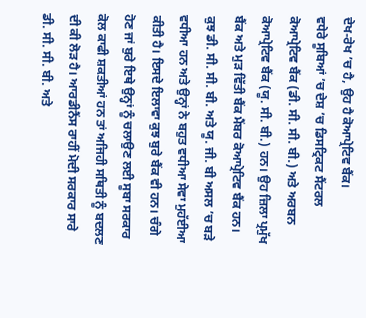ਦੇਖ-ਰੇਖ ’ਚ ਹੈ, ਉਹ ਹੈ ਕੋਆਪ੍ਰੇਟਿਵ ਬੈਂਕ।
ਵਧੇਰੇ ਸੂਬਿਆਂ ’ਚ ਦੇਸ਼ ’ਚ ਡਿਸਟ੍ਰਿਕਟ ਸੈਂਟਰਲ ਕੋਆਪ੍ਰੇਟਿਵ ਬੈਂਕ (ਡੀ. ਸੀ. ਸੀ. ਬੀ.) ਅਤੇ ਅਰਬਨ ਕੋਆਪ੍ਰੇਟਿਵ ਬੈਂਕ (ਯੂ. ਸੀ. ਬੀ.) ਹਨ। ਉਹ ਜ਼ਿਲਾ ਪ੍ਰਮੁੱਖ ਬੈਂਕ ਅਤੇ ਮੁੜ ਵਿੱਤੀ ਬੈਂਕ ਮੈਂਬਰ ਕੋਆਪ੍ਰੇਟਿਵ ਬੈਂਕ ਹਨ। ਕੁਝ ਡੀ. ਸੀ. ਸੀ. ਬੀ. ਅਤੇ ਯੂ. ਜੀ. ਬੀ ਅਸਲ ’ਚ ਬੜੇ ਵਧੀਆ ਹਨ ਅਤੇ ਉਨ੍ਹਾਂ ਨੇ ਬਹੁਤ ਵਧੀਆ ਸੇਵਾ ਮੁਹੱਈਆ ਕੀਤੀ ਹੈ। ਇਸਦੇ ਇਲਾਵਾ ਕੁਝ ਬੁਰੇ ਬੈਂਕ ਵੀ ਹਨ। ਚੰਗੇ ਹੋਣ ਜਾਂ ਬੁਰੇ ਇਥੇ ਉਨ੍ਹਾਂ ਨੂੰ ਚਲਾਉਣ ਲਈ ਸੂਬਾ ਸਰਕਾਰ ਕੋਲ ਕਾਫੀ ਸ਼ਕਤੀਆਂ ਹਨ ਤਾਂ ਅਜਿਹੀ ਸਥਿਤੀ ਨੂੰ ਬਦਲਣ ਦੀ ਕੀ ਲੋੜ ਹੈ। ਆਰਡੀਨੈਂਸ ਰਾਹੀਂ ਮੋਦੀ ਸਰਕਾਰ ਸਾਰੇ ਡੀ. ਸੀ. ਸੀ. ਬੀ. ਅਤੇ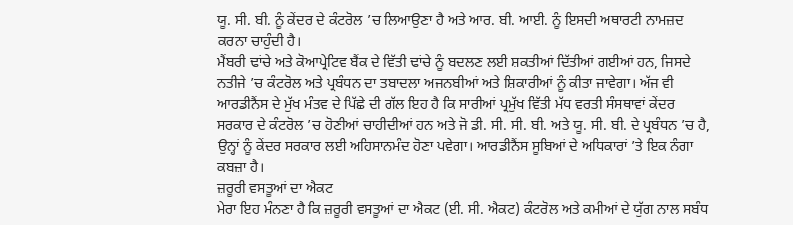ਯੂ. ਸੀ. ਬੀ. ਨੂੰ ਕੇਂਦਰ ਦੇ ਕੰਟਰੋਲ ’ਚ ਲਿਆਉਣਾ ਹੈ ਅਤੇ ਆਰ. ਬੀ. ਆਈ. ਨੂੰ ਇਸਦੀ ਅਥਾਰਟੀ ਨਾਮਜ਼ਦ ਕਰਨਾ ਚਾਹੁੰਦੀ ਹੈ।
ਮੈਂਬਰੀ ਢਾਂਚੇ ਅਤੇ ਕੋਆਪ੍ਰੇਟਿਵ ਬੈਂਕ ਦੇ ਵਿੱਤੀ ਢਾਂਚੇ ਨੂੰ ਬਦਲਣ ਲਈ ਸ਼ਕਤੀਆਂ ਦਿੱਤੀਆਂ ਗਈਆਂ ਹਨ, ਜਿਸਦੇ ਨਤੀਜੇ ’ਚ ਕੰਟਰੋਲ ਅਤੇ ਪ੍ਰਬੰਧਨ ਦਾ ਤਬਾਦਲਾ ਅਜਨਬੀਆਂ ਅਤੇ ਸ਼ਿਕਾਰੀਆਂ ਨੂੰ ਕੀਤਾ ਜਾਵੇਗਾ। ਅੱਜ ਵੀ ਆਰਡੀਨੈਂਸ ਦੇ ਮੁੱਖ ਮੰਤਵ ਦੇ ਪਿੱਛੇ ਦੀ ਗੱਲ ਇਹ ਹੈ ਕਿ ਸਾਰੀਆਂ ਪ੍ਰਮੁੱਖ ਵਿੱਤੀ ਮੱਧ ਵਰਤੀ ਸੰਸਥਾਵਾਂ ਕੇਂਦਰ ਸਰਕਾਰ ਦੇ ਕੰਟਰੋਲ ’ਚ ਹੋਣੀਆਂ ਚਾਹੀਦੀਆਂ ਹਨ ਅਤੇ ਜੋ ਡੀ. ਸੀ. ਸੀ. ਬੀ. ਅਤੇ ਯੂ. ਸੀ. ਬੀ. ਦੇ ਪ੍ਰਬੰਧਨ ’ਚ ਹੈ, ਉਨ੍ਹਾਂ ਨੂੰ ਕੇਂਦਰ ਸਰਕਾਰ ਲਈ ਅਹਿਸਾਨਮੰਦ ਹੋਣਾ ਪਵੇਗਾ। ਆਰਡੀਨੈਂਸ ਸੂਬਿਆਂ ਦੇ ਅਧਿਕਾਰਾਂ ’ਤੇ ਇਕ ਨੰਗਾ ਕਬਜ਼ਾ ਹੈ।
ਜ਼ਰੂਰੀ ਵਸਤੂਆਂ ਦਾ ਐਕਟ
ਮੇਰਾ ਇਹ ਮੰਨਣਾ ਹੈ ਕਿ ਜ਼ਰੂਰੀ ਵਸਤੂਆਂ ਦਾ ਐਕਟ (ਈ. ਸੀ. ਐਕਟ) ਕੰਟਰੋਲ ਅਤੇ ਕਮੀਆਂ ਦੇ ਯੁੱਗ ਨਾਲ ਸਬੰਧ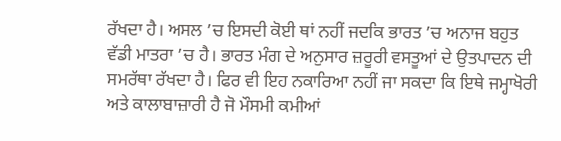ਰੱਖਦਾ ਹੈ। ਅਸਲ ’ਚ ਇਸਦੀ ਕੋਈ ਥਾਂ ਨਹੀਂ ਜਦਕਿ ਭਾਰਤ ’ਚ ਅਨਾਜ ਬਹੁਤ ਵੱਡੀ ਮਾਤਰਾ ’ਚ ਹੈ। ਭਾਰਤ ਮੰਗ ਦੇ ਅਨੁਸਾਰ ਜ਼ਰੂਰੀ ਵਸਤੂਆਂ ਦੇ ਉਤਪਾਦਨ ਦੀ ਸਮਰੱਥਾ ਰੱਖਦਾ ਹੈ। ਫਿਰ ਵੀ ਇਹ ਨਕਾਰਿਆ ਨਹੀਂ ਜਾ ਸਕਦਾ ਕਿ ਇਥੇ ਜਮ੍ਹਾਖੋਰੀ ਅਤੇ ਕਾਲਾਬਾਜ਼ਾਰੀ ਹੈ ਜੋ ਮੌਸਮੀ ਕਮੀਆਂ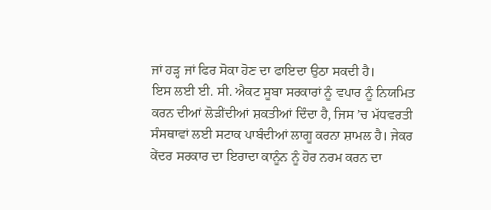ਜਾਂ ਹੜ੍ਹ ਜਾਂ ਫਿਰ ਸੋਕਾ ਹੋਣ ਦਾ ਫਾਇਦਾ ਉਠਾ ਸਕਦੀ ਹੈ।
ਇਸ ਲਈ ਈ. ਸੀ. ਐਕਟ ਸੂਬਾ ਸਰਕਾਰਾਂ ਨੂੰ ਵਪਾਰ ਨੂੰ ਨਿਯਮਿਤ ਕਰਨ ਦੀਆਂ ਲੋੜੀਂਦੀਆਂ ਸ਼ਕਤੀਆਂ ਦਿੰਦਾ ਹੈ, ਜਿਸ ’ਚ ਮੱਧਵਰਤੀ ਸੰਸਥਾਵਾਂ ਲਈ ਸਟਾਕ ਪਾਬੰਦੀਆਂ ਲਾਗੂ ਕਰਨਾ ਸ਼ਾਮਲ ਹੈ। ਜੇਕਰ ਕੇਂਦਰ ਸਰਕਾਰ ਦਾ ਇਰਾਦਾ ਕਾਨੂੰਨ ਨੂੰ ਹੋਰ ਨਰਮ ਕਰਨ ਦਾ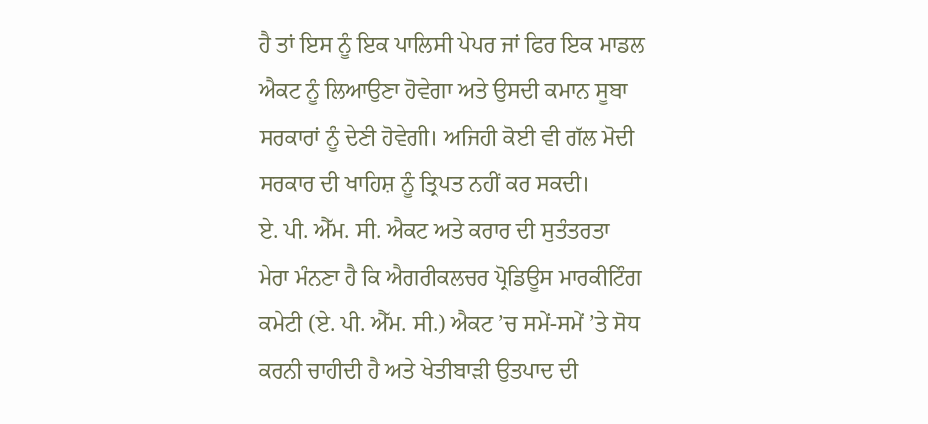ਹੈ ਤਾਂ ਇਸ ਨੂੰ ਇਕ ਪਾਲਿਸੀ ਪੇਪਰ ਜਾਂ ਫਿਰ ਇਕ ਮਾਡਲ ਐਕਟ ਨੂੰ ਲਿਆਉਣਾ ਹੋਵੇਗਾ ਅਤੇ ਉਸਦੀ ਕਮਾਨ ਸੂਬਾ ਸਰਕਾਰਾਂ ਨੂੰ ਦੇਣੀ ਹੋਵੇਗੀ। ਅਜਿਹੀ ਕੋਈ ਵੀ ਗੱਲ ਮੋਦੀ ਸਰਕਾਰ ਦੀ ਖਾਹਿਸ਼ ਨੂੰ ਤ੍ਰਿਪਤ ਨਹੀਂ ਕਰ ਸਕਦੀ।
ਏ. ਪੀ. ਐੱਮ. ਸੀ. ਐਕਟ ਅਤੇ ਕਰਾਰ ਦੀ ਸੁਤੰਤਰਤਾ
ਮੇਰਾ ਮੰਨਣਾ ਹੈ ਕਿ ਐਗਰੀਕਲਚਰ ਪ੍ਰੋਡਿਊਸ ਮਾਰਕੀਟਿੰਗ ਕਮੇਟੀ (ਏ. ਪੀ. ਐੱਮ. ਸੀ.) ਐਕਟ ’ਚ ਸਮੇਂ-ਸਮੇਂ ’ਤੇ ਸੋਧ ਕਰਨੀ ਚਾਹੀਦੀ ਹੈ ਅਤੇ ਖੇਤੀਬਾੜੀ ਉਤਪਾਦ ਦੀ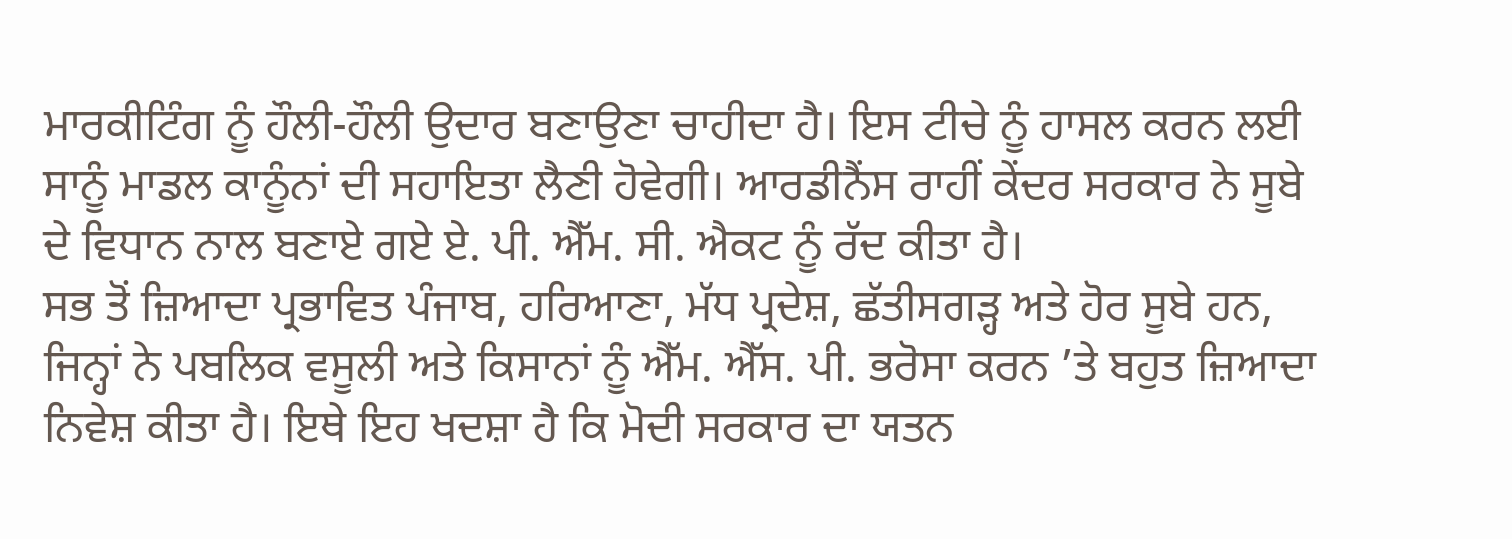ਮਾਰਕੀਟਿੰਗ ਨੂੰ ਹੌਲੀ-ਹੌਲੀ ਉਦਾਰ ਬਣਾਉਣਾ ਚਾਹੀਦਾ ਹੈ। ਇਸ ਟੀਚੇ ਨੂੰ ਹਾਸਲ ਕਰਨ ਲਈ ਸਾਨੂੰ ਮਾਡਲ ਕਾਨੂੰਨਾਂ ਦੀ ਸਹਾਇਤਾ ਲੈਣੀ ਹੋਵੇਗੀ। ਆਰਡੀਨੈਂਸ ਰਾਹੀਂ ਕੇਂਦਰ ਸਰਕਾਰ ਨੇ ਸੂਬੇ ਦੇ ਵਿਧਾਨ ਨਾਲ ਬਣਾਏ ਗਏ ਏ. ਪੀ. ਐੱਮ. ਸੀ. ਐਕਟ ਨੂੰ ਰੱਦ ਕੀਤਾ ਹੈ।
ਸਭ ਤੋਂ ਜ਼ਿਆਦਾ ਪ੍ਰਭਾਵਿਤ ਪੰਜਾਬ, ਹਰਿਆਣਾ, ਮੱਧ ਪ੍ਰਦੇਸ਼, ਛੱਤੀਸਗੜ੍ਹ ਅਤੇ ਹੋਰ ਸੂਬੇ ਹਨ, ਜਿਨ੍ਹਾਂ ਨੇ ਪਬਲਿਕ ਵਸੂਲੀ ਅਤੇ ਕਿਸਾਨਾਂ ਨੂੰ ਐੱਮ. ਐੱਸ. ਪੀ. ਭਰੋਸਾ ਕਰਨ ’ਤੇ ਬਹੁਤ ਜ਼ਿਆਦਾ ਨਿਵੇਸ਼ ਕੀਤਾ ਹੈ। ਇਥੇ ਇਹ ਖਦਸ਼ਾ ਹੈ ਕਿ ਮੋਦੀ ਸਰਕਾਰ ਦਾ ਯਤਨ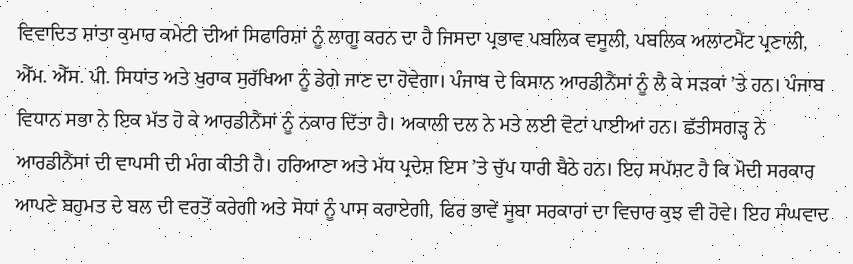ਵਿਵਾਦਿਤ ਸ਼ਾਂਤਾ ਕੁਮਾਰ ਕਮੇਟੀ ਦੀਆਂ ਸਿਫਾਰਿਸ਼ਾਂ ਨੂੰ ਲਾਗੂ ਕਰਨ ਦਾ ਹੈ ਜਿਸਦਾ ਪ੍ਰਭਾਵ ਪਬਲਿਕ ਵਸੂਲੀ, ਪਬਲਿਕ ਅਲਾਟਮੈਂਟ ਪ੍ਰਣਾਲੀ, ਐੱਮ. ਐੱਸ. ਪੀ. ਸਿਧਾਂਤ ਅਤੇ ਖੁਰਾਕ ਸੁਰੱਖਿਆ ਨੂੰ ਡੇਗੇ ਜਾਣ ਦਾ ਹੋਵੇਗਾ। ਪੰਜਾਬ ਦੇ ਕਿਸਾਨ ਆਰਡੀਨੈਂਸਾਂ ਨੂੰ ਲੈ ਕੇ ਸੜਕਾਂ ’ਤੇ ਹਨ। ਪੰਜਾਬ ਵਿਧਾਨ ਸਭਾ ਨੇ ਇਕ ਮੱਤ ਹੋ ਕੇ ਆਰਡੀਨੈਂਸਾਂ ਨੂੰ ਨਕਾਰ ਦਿੱਤਾ ਹੈ। ਅਕਾਲੀ ਦਲ ਨੇ ਮਤੇ ਲਈ ਵੋਟਾਂ ਪਾਈਆਂ ਹਨ। ਛੱਤੀਸਗੜ੍ਹ ਨੇ ਆਰਡੀਨੈਂਸਾਂ ਦੀ ਵਾਪਸੀ ਦੀ ਮੰਗ ਕੀਤੀ ਹੈ। ਹਰਿਆਣਾ ਅਤੇ ਮੱਧ ਪ੍ਰਦੇਸ਼ ਇਸ ’ਤੇ ਚੁੱਪ ਧਾਰੀ ਬੈਠੇ ਹਨ। ਇਹ ਸਪੱਸ਼ਟ ਹੈ ਕਿ ਮੋਦੀ ਸਰਕਾਰ ਆਪਣੇ ਬਹੁਮਤ ਦੇ ਬਲ ਦੀ ਵਰਤੋਂ ਕਰੇਗੀ ਅਤੇ ਸੋਧਾਂ ਨੂੰ ਪਾਸ ਕਰਾਏਗੀ, ਫਿਰ ਭਾਵੇਂ ਸੂਬਾ ਸਰਕਾਰਾਂ ਦਾ ਵਿਚਾਰ ਕੁਝ ਵੀ ਹੋਵੇ। ਇਹ ਸੰਘਵਾਦ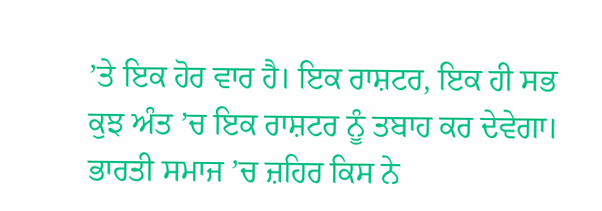’ਤੇ ਇਕ ਹੋਰ ਵਾਰ ਹੈ। ਇਕ ਰਾਸ਼ਟਰ, ਇਕ ਹੀ ਸਭ ਕੁਝ ਅੰਤ ’ਚ ਇਕ ਰਾਸ਼ਟਰ ਨੂੰ ਤਬਾਹ ਕਰ ਦੇਵੇਗਾ।
ਭਾਰਤੀ ਸਮਾਜ ’ਚ ਜ਼ਹਿਰ ਕਿਸ ਨੇ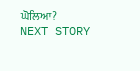ਘੋਲਿਆ?
NEXT STORY